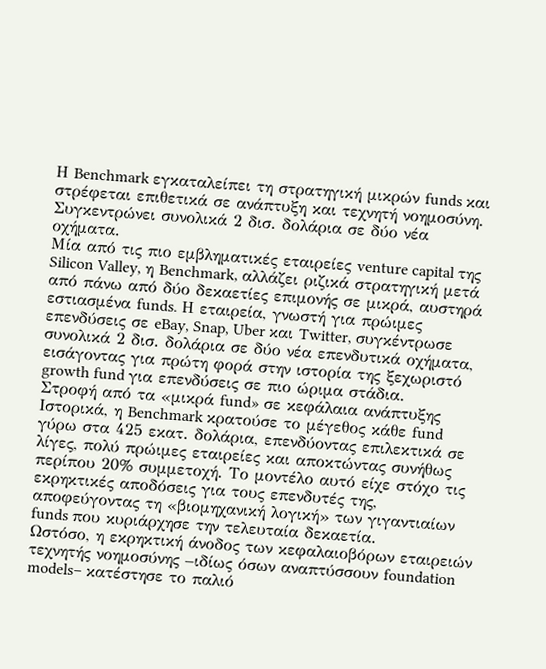Η Benchmark εγκαταλείπει τη στρατηγική μικρών funds και στρέφεται επιθετικά σε ανάπτυξη και τεχνητή νοημοσύνη. Συγκεντρώνει συνολικά 2 δισ. δολάρια σε δύο νέα οχήματα.
Μία από τις πιο εμβληματικές εταιρείες venture capital της Silicon Valley, η Benchmark, αλλάζει ριζικά στρατηγική μετά από πάνω από δύο δεκαετίες επιμονής σε μικρά, αυστηρά εστιασμένα funds. Η εταιρεία, γνωστή για πρώιμες επενδύσεις σε eBay, Snap, Uber και Twitter, συγκέντρωσε συνολικά 2 δισ. δολάρια σε δύο νέα επενδυτικά οχήματα, εισάγοντας για πρώτη φορά στην ιστορία της ξεχωριστό growth fund για επενδύσεις σε πιο ώριμα στάδια.
Στροφή από τα «μικρά fund» σε κεφάλαια ανάπτυξης
Ιστορικά, η Benchmark κρατούσε το μέγεθος κάθε fund γύρω στα 425 εκατ. δολάρια, επενδύοντας επιλεκτικά σε λίγες, πολύ πρώιμες εταιρείες και αποκτώντας συνήθως περίπου 20% συμμετοχή. Το μοντέλο αυτό είχε στόχο τις εκρηκτικές αποδόσεις για τους επενδυτές της, αποφεύγοντας τη «βιομηχανική λογική» των γιγαντιαίων funds που κυριάρχησε την τελευταία δεκαετία.
Ωστόσο, η εκρηκτική άνοδος των κεφαλαιοβόρων εταιρειών τεχνητής νοημοσύνης –ιδίως όσων αναπτύσσουν foundation models– κατέστησε το παλιό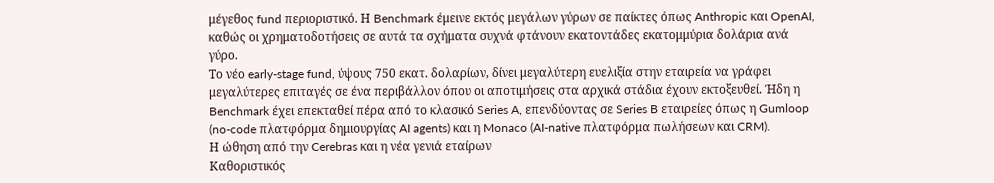μέγεθος fund περιοριστικό. Η Benchmark έμεινε εκτός μεγάλων γύρων σε παίκτες όπως Anthropic και OpenAI, καθώς οι χρηματοδοτήσεις σε αυτά τα σχήματα συχνά φτάνουν εκατοντάδες εκατομμύρια δολάρια ανά γύρο.
Το νέο early-stage fund, ύψους 750 εκατ. δολαρίων, δίνει μεγαλύτερη ευελιξία στην εταιρεία να γράφει μεγαλύτερες επιταγές σε ένα περιβάλλον όπου οι αποτιμήσεις στα αρχικά στάδια έχουν εκτοξευθεί. Ήδη η Benchmark έχει επεκταθεί πέρα από το κλασικό Series A, επενδύοντας σε Series B εταιρείες όπως η Gumloop (no-code πλατφόρμα δημιουργίας AI agents) και η Monaco (AI-native πλατφόρμα πωλήσεων και CRM).
Η ώθηση από την Cerebras και η νέα γενιά εταίρων
Καθοριστικός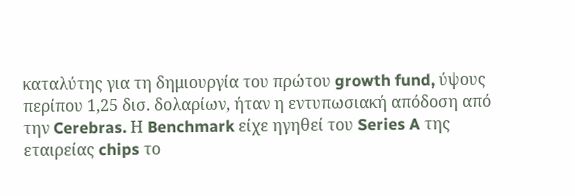καταλύτης για τη δημιουργία του πρώτου growth fund, ύψους περίπου 1,25 δισ. δολαρίων, ήταν η εντυπωσιακή απόδοση από την Cerebras. Η Benchmark είχε ηγηθεί του Series A της εταιρείας chips το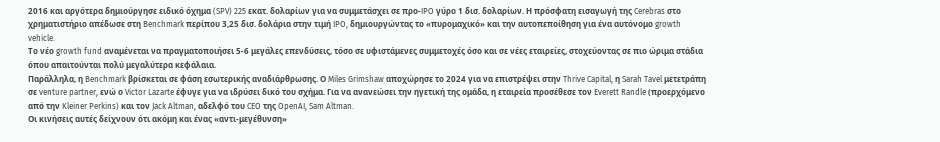2016 και αργότερα δημιούργησε ειδικό όχημα (SPV) 225 εκατ. δολαρίων για να συμμετάσχει σε προ-IPO γύρο 1 δισ. δολαρίων. Η πρόσφατη εισαγωγή της Cerebras στο χρηματιστήριο απέδωσε στη Benchmark περίπου 3,25 δισ. δολάρια στην τιμή IPO, δημιουργώντας το «πυρομαχικό» και την αυτοπεποίθηση για ένα αυτόνομο growth vehicle.
Το νέο growth fund αναμένεται να πραγματοποιήσει 5-6 μεγάλες επενδύσεις, τόσο σε υφιστάμενες συμμετοχές όσο και σε νέες εταιρείες, στοχεύοντας σε πιο ώριμα στάδια όπου απαιτούνται πολύ μεγαλύτερα κεφάλαια.
Παράλληλα, η Benchmark βρίσκεται σε φάση εσωτερικής αναδιάρθρωσης. Ο Miles Grimshaw αποχώρησε το 2024 για να επιστρέψει στην Thrive Capital, η Sarah Tavel μετετράπη σε venture partner, ενώ ο Victor Lazarte έφυγε για να ιδρύσει δικό του σχήμα. Για να ανανεώσει την ηγετική της ομάδα, η εταιρεία προσέθεσε τον Everett Randle (προερχόμενο από την Kleiner Perkins) και τον Jack Altman, αδελφό του CEO της OpenAI, Sam Altman.
Οι κινήσεις αυτές δείχνουν ότι ακόμη και ένας «αντι-μεγέθυνση»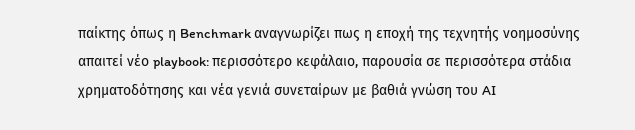παίκτης όπως η Benchmark αναγνωρίζει πως η εποχή της τεχνητής νοημοσύνης απαιτεί νέο playbook: περισσότερο κεφάλαιο, παρουσία σε περισσότερα στάδια χρηματοδότησης και νέα γενιά συνεταίρων με βαθιά γνώση του AI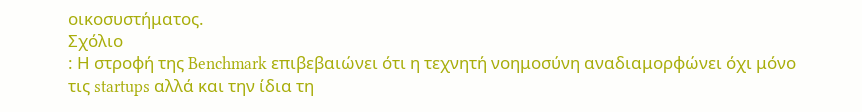οικοσυστήματος.
Σχόλιο
: Η στροφή της Benchmark επιβεβαιώνει ότι η τεχνητή νοημοσύνη αναδιαμορφώνει όχι μόνο τις startups αλλά και την ίδια τη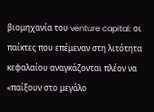βιομηχανία του venture capital: οι παίκτες που επέμεναν στη λιτότητα κεφαλαίου αναγκάζονται πλέον να «παίξουν στο μεγάλο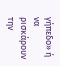γήπεδο» ή να ρισκάρουν την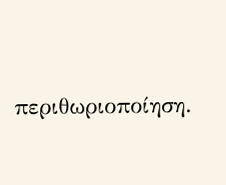περιθωριοποίηση.